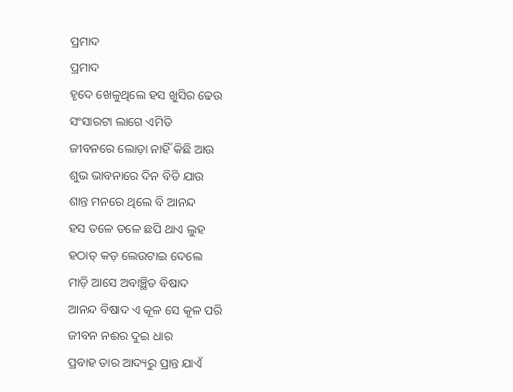ପ୍ରମାଦ
ପ୍ରମାଦ
ହୃଦେ ଖେଳୁଥିଲେ ହସ ଖୁସିର ଢେଉ
ସଂସାରଟା ଲାଗେ ଏମିତି
ଜୀବନରେ ଲୋଡ଼ା ନାହିଁ କିଛି ଆଉ
ଶୁଭ ଭାବନାରେ ଦିନ ବିତି ଯାଉ
ଶାନ୍ତ ମନରେ ଥିଲେ ବି ଆନନ୍ଦ
ହସ ତଳେ ତଳେ ଛପି ଥାଏ ଲୁହ
ହଠାତ୍ କଡ଼ ଲେଉଟାଇ ଦେଲେ
ମାଡ଼ି ଆସେ ଅବାଞ୍ଛିତ ବିଷାଦ
ଆନନ୍ଦ ବିଷାଦ ଏ କୂଳ ସେ କୂଳ ପରି
ଜୀବନ ନଈର ଦୁଇ ଧାର
ପ୍ରବାହ ତାର ଆଦ୍ୟରୁ ପ୍ରାନ୍ତ ଯାଏଁ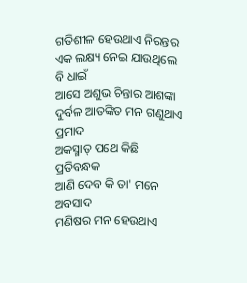ଗତିଶୀଳ ହେଉଥାଏ ନିରନ୍ତର
ଏକ ଲକ୍ଷ୍ୟ ନେଇ ଯାଉଥିଲେ ବି ଧାଇଁ
ଆସେ ଅଶୁଭ ଚିନ୍ତାର ଆଶଙ୍କା
ଦୁର୍ବଳ ଆତଙ୍କିତ ମନ ଗଣୁଥାଏ ପ୍ରମାଦ
ଅକସ୍ମାତ୍ ପଥେ କିଛି ପ୍ରତିବନ୍ଧକ
ଆଣି ଦେବ କି ତା' ମନେ ଅବସାଦ
ମଣିଷର ମନ ହେଉଥାଏ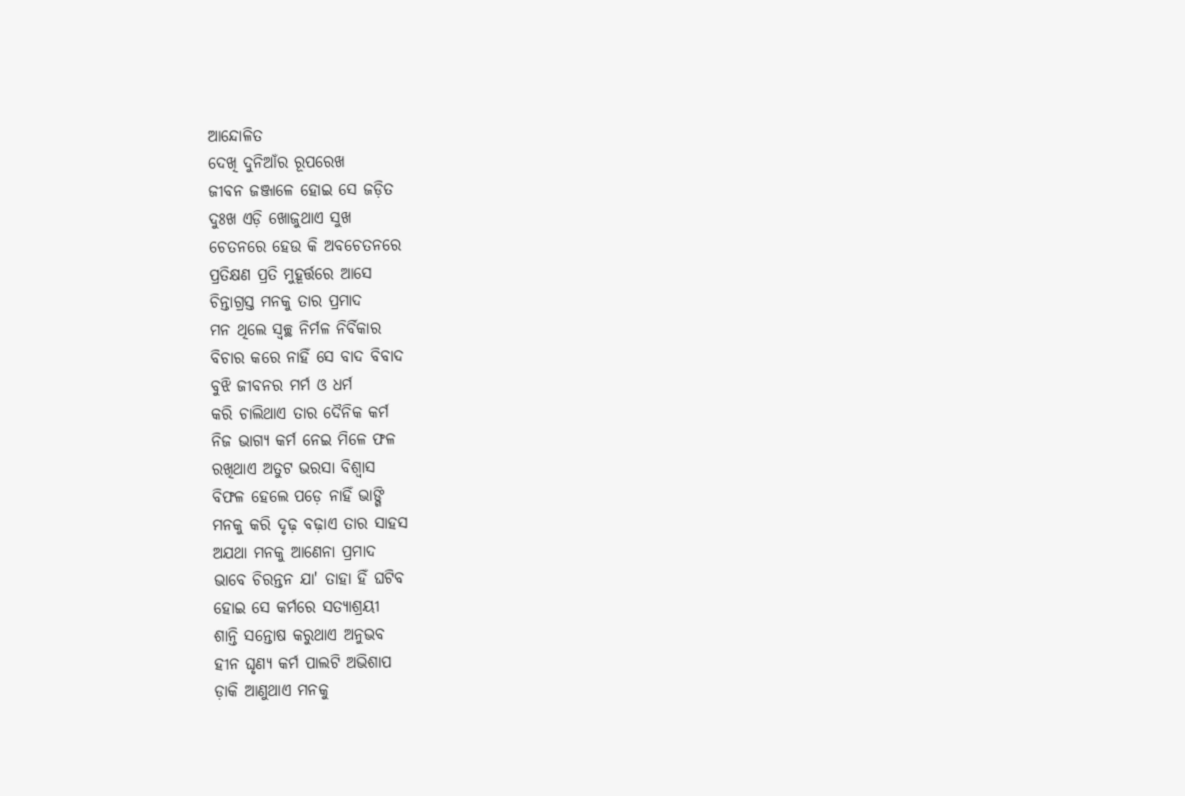ଆନ୍ଦୋଳିତ
ଦେଖି ଦୁନିଆଁର ରୂପରେଖ
ଜୀବନ ଜଞ୍ଜାଳେ ହୋଇ ସେ ଜଡ଼ିତ
ଦୁଃଖ ଏଡ଼ି ଖୋଜୁଥାଏ ସୁଖ
ଚେତନରେ ହେଉ କି ଅବଚେତନରେ
ପ୍ରତିକ୍ଷଣ ପ୍ରତି ମୁହୂର୍ତ୍ତରେ ଆସେ
ଚିନ୍ତାଗ୍ରସ୍ତ ମନକୁ ତାର ପ୍ରମାଦ
ମନ ଥିଲେ ସ୍ଵଚ୍ଛ ନିର୍ମଳ ନିର୍ବିକାର
ବିଚାର କରେ ନାହିଁ ସେ ବାଦ ବିବାଦ
ବୁଝି ଜୀବନର ମର୍ମ ଓ ଧର୍ମ
କରି ଚାଲିଥାଏ ତାର ଦୈନିକ କର୍ମ
ନିଜ ଭାଗ୍ୟ କର୍ମ ନେଇ ମିଳେ ଫଳ
ରଖିଥାଏ ଅତୁଟ ଭରସା ବିଶ୍ଵାସ
ବିଫଳ ହେଲେ ପଡ଼େ ନାହିଁ ଭାଙ୍ଗି
ମନକୁ କରି ଦୃଢ଼ ବଢ଼ାଏ ତାର ସାହସ
ଅଯଥା ମନକୁ ଆଣେନା ପ୍ରମାଦ
ଭାବେ ଚିରନ୍ତନ ଯା' ତାହା ହିଁ ଘଟିବ
ହୋଇ ସେ କର୍ମରେ ସତ୍ୟାଶ୍ରୟୀ
ଶାନ୍ତି ସନ୍ତୋଷ କରୁଥାଏ ଅନୁଭବ
ହୀନ ଘୃଣ୍ୟ କର୍ମ ପାଲଟି ଅଭିଶାପ
ଡ଼ାକି ଆଣୁଥାଏ ମନକୁ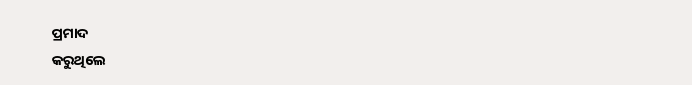ପ୍ରମାଦ
କରୁଥିଲେ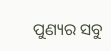ପୁଣ୍ୟର ସବୁ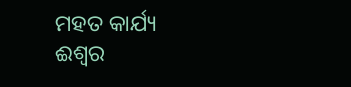ମହତ କାର୍ଯ୍ୟ
ଈଶ୍ଵର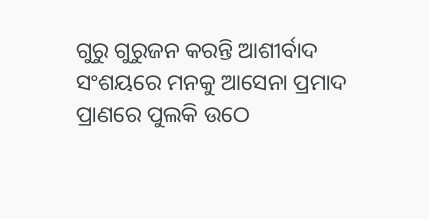ଗୁରୁ ଗୁରୁଜନ କରନ୍ତି ଆଶୀର୍ବାଦ
ସଂଶୟରେ ମନକୁ ଆସେନା ପ୍ରମାଦ
ପ୍ରାଣରେ ପୁଲକି ଉଠେ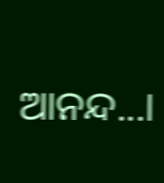ଆନନ୍ଦ...।